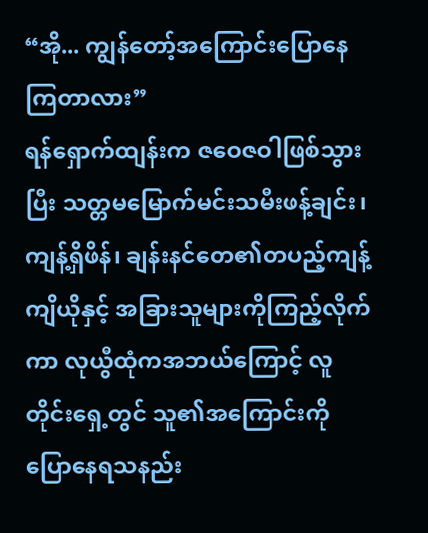“အို... ကျွန်တော့်အကြောင်းပြောနေကြတာလား”
ရန်ရှောက်ထျန်းက ဇဝေဇဝါဖြစ်သွားပြီး သတ္တမမြောက်မင်းသမီးဖန့်ချင်း၊ ကျန့်ရှိဖိန်၊ ချန်းနင်တေ၏တပည့်ကျန့်ကျိယိုနှင့် အခြားသူများကိုကြည့်လိုက်ကာ လုယွီထုံကအဘယ်ကြောင့် လူတိုင်းရှေ့တွင် သူ၏အကြောင်းကိုပြောနေရသနည်း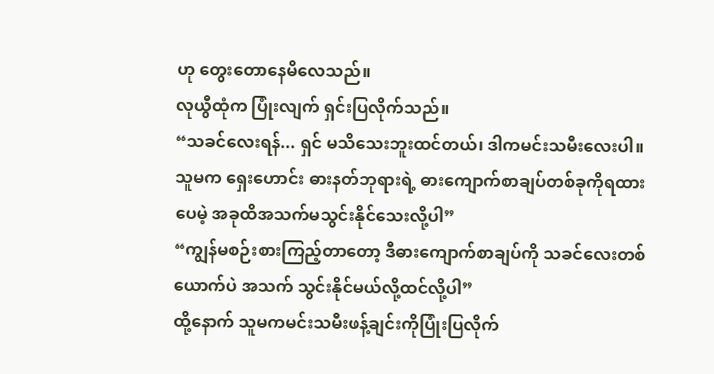ဟု တွေးတောနေမိလေသည်။
လုယွီထုံက ပြုံးလျက် ရှင်းပြလိုက်သည်။
“သခင်လေးရန်... ရှင် မသိသေးဘူးထင်တယ်၊ ဒါကမင်းသမီးလေးပါ။ သူမက ရှေးဟောင်း ဓားနတ်ဘုရားရဲ့ ဓားကျောက်စာချပ်တစ်ခုကိုရထားပေမဲ့ အခုထိအသက်မသွင်းနိုင်သေးလို့ပါ”
“ကျွန်မစဉ်းစားကြည့်တာတော့ ဒီဓားကျောက်စာချပ်ကို သခင်လေးတစ်ယောက်ပဲ အသက် သွင်းနိုင်မယ်လို့ထင်လို့ပါ”
ထို့နောက် သူမကမင်းသမီးဖန့်ချင်းကိုပြုံးပြလိုက်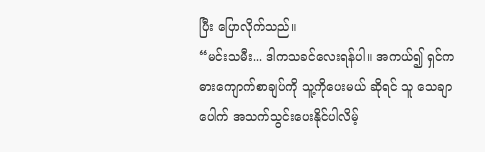ပြီး ပြောလိုက်သည်။
“မင်းသမီး... ဒါကသခင်လေးရန်ပါ။ အကယ်၍ ရှင်ကဓားကျောက်စာချပ်ကို သူ့ကိုပေးမယ် ဆိုရင် သူ သေချာပေါက် အသက်သွင်းပေးနိုင်ပါလိမ့်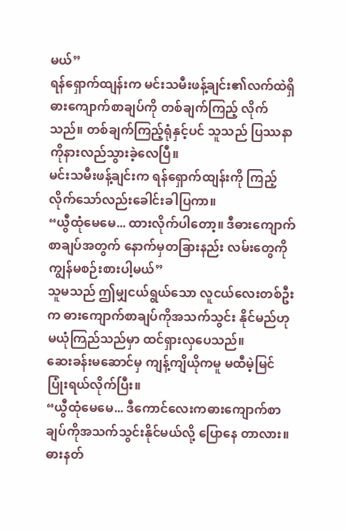မယ်”
ရန်ရှောက်ထျန်းက မင်းသမီးဖန့်ချင်း၏လက်ထဲရှိဓားကျောက်စာချပ်ကို တစ်ချက်ကြည့် လိုက်သည်။ တစ်ချက်ကြည့်ရုံနှင့်ပင် သူသည် ပြဿနာကိုနားလည်သွားခဲ့လေပြီ။
မင်းသမီးဖန့်ချင်းက ရန်ရှောက်ထျန်းကို ကြည့်လိုက်သော်လည်းခေါင်းခါပြကာ။
“ယွီထုံမေမေ... ထားလိုက်ပါတော့။ ဒီဓားကျောက်စာချပ်အတွက် နောက်မှတခြားနည်း လမ်းတွေကို ကျွန်မစဉ်းစားပါ့မယ်”
သူမသည် ဤမျှငယ်ရွယ်သော လူငယ်လေးတစ်ဦးက ဓားကျောက်စာချပ်ကိုအသက်သွင်း နိုင်မည်ဟု မယုံကြည်သည်မှာ ထင်ရှားလှပေသည်။
ဆေးခန်းမဆောင်မှ ကျန့်ကျိယိုကမူ မထီမဲ့မြင် ပြုံးရယ်လိုက်ပြီး။
“ယွီထုံမေမေ... ဒီကောင်လေးကဓားကျောက်စာချပ်ကိုအသက်သွင်းနိုင်မယ်လို့ ပြောနေ တာလား။ ဓားနတ်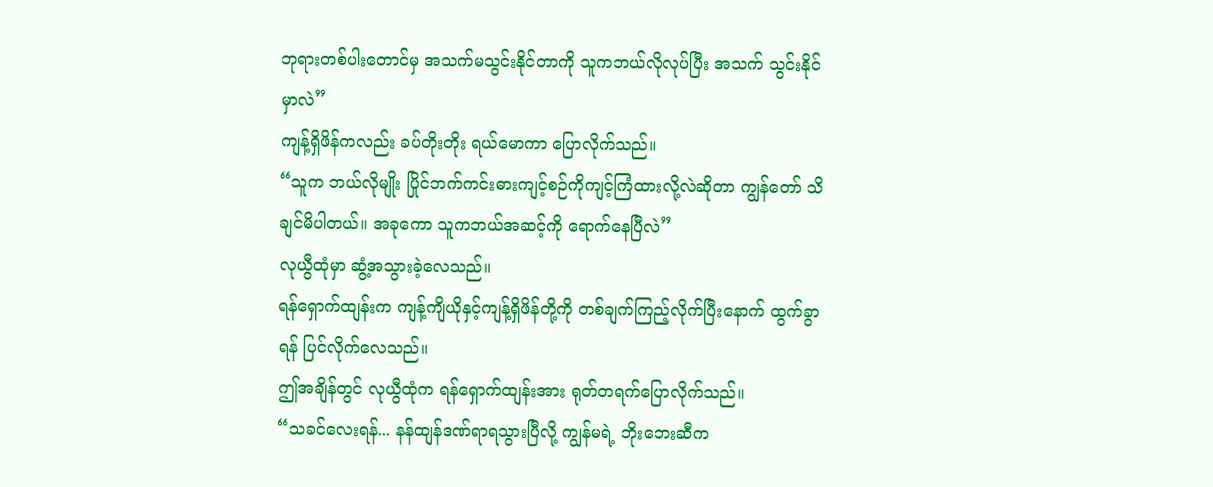ဘုရားတစ်ပါးတောင်မှ အသက်မသွင်းနိုင်တာကို သူကဘယ်လိုလုပ်ပြီး အသက် သွင်းနိုင်မှာလဲ”
ကျန့်ရှိဖိန်ကလည်း ခပ်တိုးတိုး ရယ်မောကာ ပြောလိုက်သည်။
“သူက ဘယ်လိုမျိုး ပြိုင်ဘက်ကင်းဓားကျင့်စဉ်ကိုကျင့်ကြံထားလို့လဲဆိုတာ ကျွန်တော် သိချင်မိပါတယ်။ အခုကော သူကဘယ်အဆင့်ကို ရောက်နေပြီလဲ”
လုယွီထုံမှာ ဆွံ့အသွားခဲ့လေသည်။
ရန်ရှောက်ထျန်းက ကျန့်ကျိယိုနှင့်ကျန့်ရှိဖိန်တို့ကို တစ်ချက်ကြည့်လိုက်ပြီးနောက် ထွက်ခွာ ရန် ပြင်လိုက်လေသည်။
ဤအချိန်တွင် လုယွီထုံက ရန်ရှောက်ထျန်းအား ရုတ်တရက်ပြောလိုက်သည်။
“သခင်လေးရန်... နန်ထျန်ဒဏ်ရာရသွားပြီလို့ ကျွန်မရဲ့ ဘိုးဘေးဆီက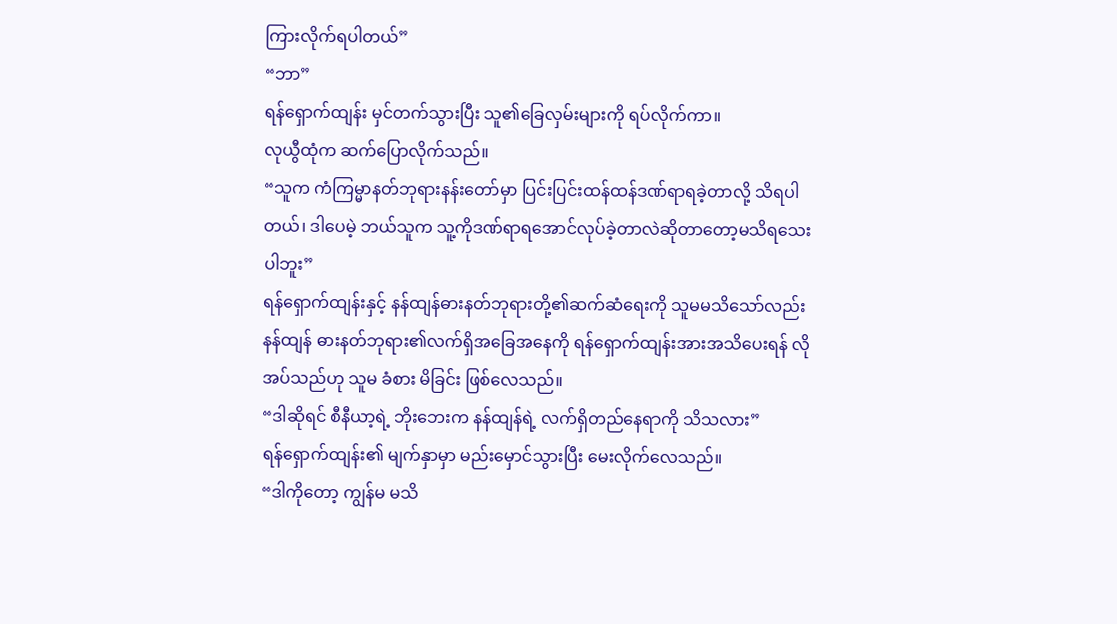ကြားလိုက်ရပါတယ်”
“ဘာ”
ရန်ရှောက်ထျန်း မှင်တက်သွားပြီး သူ၏ခြေလှမ်းများကို ရပ်လိုက်ကာ။
လုယွီထုံက ဆက်ပြောလိုက်သည်။
“သူက ကံကြမ္မာနတ်ဘုရားနန်းတော်မှာ ပြင်းပြင်းထန်ထန်ဒဏ်ရာရခဲ့တာလို့ သိရပါတယ်၊ ဒါပေမဲ့ ဘယ်သူက သူ့ကိုဒဏ်ရာရအောင်လုပ်ခဲ့တာလဲဆိုတာတော့မသိရသေးပါဘူး”
ရန်ရှောက်ထျန်းနှင့် နန်ထျန်ဓားနတ်ဘုရားတို့၏ဆက်ဆံရေးကို သူမမသိသော်လည်း နန်ထျန် ဓားနတ်ဘုရား၏လက်ရှိအခြေအနေကို ရန်ရှောက်ထျန်းအားအသိပေးရန် လိုအပ်သည်ဟု သူမ ခံစား မိခြင်း ဖြစ်လေသည်။
“ဒါဆိုရင် စီနီယာ့ရဲ့ ဘိုးဘေးက နန်ထျန်ရဲ့ လက်ရှိတည်နေရာကို သိသလား”
ရန်ရှောက်ထျန်း၏ မျက်နှာမှာ မည်းမှောင်သွားပြီး မေးလိုက်လေသည်။
“ဒါကိုတော့ ကျွန်မ မသိ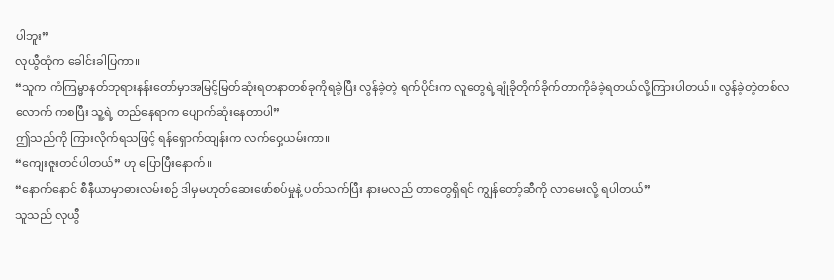ပါဘူး”
လုယွီထုံက ခေါင်းခါပြကာ။
“သူက ကံကြမ္မာနတ်ဘုရားနန်းတော်မှာအမြင့်မြတ်ဆုံးရတနာတစ်ခုကိုရခဲ့ပြီး လွန်ခဲ့တဲ့ ရက်ပိုင်းက လူတွေရဲ့ချုံခိုတိုက်ခိုက်တာကိုခံခဲ့ရတယ်လို့ကြားပါတယ်။ လွန်ခဲ့တဲ့တစ်လလောက် ကစပြီး သူ့ရဲ့ တည်နေရာက ပျောက်ဆုံးနေတာပါ”
ဤသည်ကို ကြားလိုက်ရသဖြင့် ရန်ရှောက်ထျန်းက လက်ဝှေ့ယမ်းကာ။
“ကျေးဇူးတင်ပါတယ်” ဟု ပြောပြီးနောက်။
“နောက်နောင် စီနီယာမှာဓားလမ်းစဉ် ဒါမှမဟုတ်ဆေးဖော်စပ်မှုနဲ့ ပတ်သက်ပြီး နားမလည် တာတွေရှိရင် ကျွန်တော့်ဆီကို လာမေးလို့ ရပါတယ်”
သူသည် လုယွီ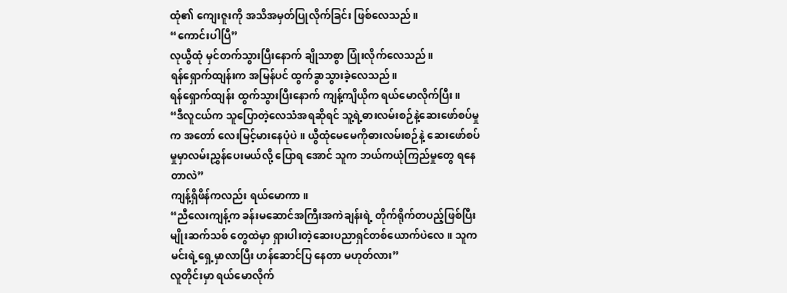ထုံ၏ ကျေးဇူးကို အသိအမှတ်ပြုလိုက်ခြင်း ဖြစ်လေသည်။
“ကောင်းပါပြီ”
လုယွီထုံ မှင်တက်သွားပြီးနောက် ချိုသာစွာ ပြုံးလိုက်လေသည်။
ရန်ရှောက်ထျန်းက အမြန်ပင် ထွက်ခွာသွားခဲ့လေသည်။
ရန်ရှောက်ထျန်း ထွက်သွားပြီးနောက် ကျန့်ကျိယိုက ရယ်မောလိုက်ပြီး။
“ဒီလူငယ်က သူပြောတဲ့လေသံအရဆိုရင် သူ့ရဲ့ဓားလမ်းစဉ်နဲ့ဆေးဖော်စပ်မှုက အတော် လေးမြင့်မားနေပုံပဲ။ ယွီထုံမေမေကိုဓားလမ်းစဉ်နဲ့ ဆေးဖော်စပ်မှုမှာလမ်းညွှန်ပေးမယ်လို့ ပြောရ အောင် သူက ဘယ်ကယုံကြည်မှုတွေ ရနေတာလဲ”
ကျန့်ရှိဖိန်ကလည်း ရယ်မောကာ။
“ညီလေးကျန့်က ခန်းမဆောင်အကြီးအကဲချန်းရဲ့ တိုက်ရိုက်တပည့်ဖြစ်ပြီး မျိုးဆက်သစ် တွေထဲမှာ ရှားပါးတဲ့ဆေးပညာရှင်တစ်ယောက်ပဲလေ။ သူကမင်းရဲ့ရှေ့မှာလာပြီး ဟန်ဆောင်ပြ နေတာ မဟုတ်လား”
လူတိုင်းမှာ ရယ်မောလိုက်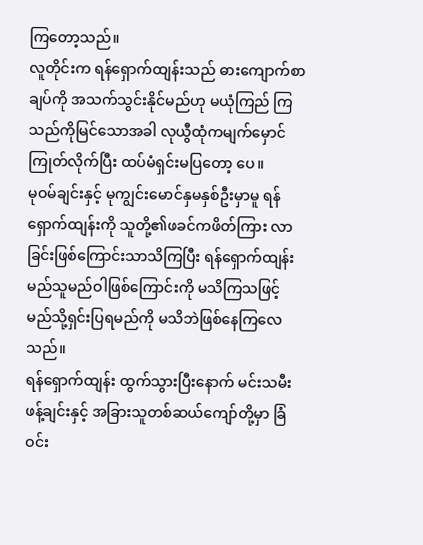ကြတော့သည်။
လူတိုင်းက ရန်ရှောက်ထျန်းသည် ဓားကျောက်စာချပ်ကို အသက်သွင်းနိုင်မည်ဟု မယုံကြည် ကြသည်ကိုမြင်သောအခါ လုယွီထုံကမျက်မှောင်ကြုတ်လိုက်ပြီး ထပ်မံရှင်းမပြတော့ ပေ။
မုဝမ်ချင်းနှင့် မုကျွင်းမောင်နှမနှစ်ဦးမှာမူ ရန်ရှောက်ထျန်းကို သူတို့၏ဖခင်ကဖိတ်ကြား လာ ခြင်းဖြစ်ကြောင်းသာသိကြပြီး ရန်ရှောက်ထျန်းမည်သူမည်ဝါဖြစ်ကြောင်းကို မသိကြသဖြင့် မည်သို့ရှင်းပြရမည်ကို မသိဘဲဖြစ်နေကြလေသည်။
ရန်ရှောက်ထျန်း ထွက်သွားပြီးနောက် မင်းသမီးဖန့်ချင်းနှင့် အခြားသူတစ်ဆယ်ကျော်တို့မှာ ခြံဝင်း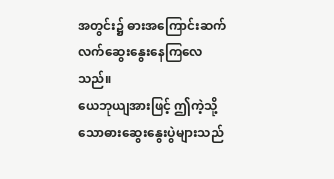အတွင်း၌ ဓားအကြောင်းဆက်လက်ဆွေးနွေးနေကြလေသည်။
ယေဘုယျအားဖြင့် ဤကဲ့သို့သောဓားဆွေးနွေးပွဲများသည်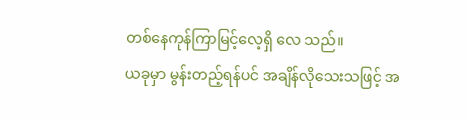တစ်နေကုန်ကြာမြင့်လေ့ရှိ လေ သည်။
ယခုမှာ မွန်းတည့်ရန်ပင် အချိန်လိုသေးသဖြင့် အ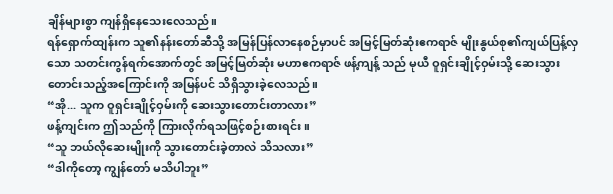ချိန်များစွာ ကျန်ရှိနေသေးလေသည်။
ရန်ရှောက်ထျန်းက သူ၏နန်းတော်ဆီသို့ အမြန်ပြန်လာနေစဉ်မှာပင် အမြင့်မြတ်ဆုံးဧကရာဇ် မျိုးနွယ်စု၏ကျယ်ပြန့်လှသော သတင်းကွန်ရက်အောက်တွင် အမြင့်မြတ်ဆုံး မဟာဧကရာဇ် ဖန့်ကျန့် သည် မုယီ ဝူရှင်းချိုင့်ဝှမ်းသို့ ဆေးသွားတောင်းသည့်အကြောင်းကို အမြန်ပင် သိရှိသွားခဲ့လေသည်။
“အို... သူက ဝူရှင်းချိုင့်ဝှမ်းကို ဆေးသွားတောင်းတာလား”
ဖန့်ကျင်းက ဤသည်ကို ကြားလိုက်ရသဖြင့်စဉ်းစားရင်း။
“သူ ဘယ်လိုဆေးမျိုးကို သွားတောင်းခဲ့တာလဲ သိသလား”
“ဒါကိုတော့ ကျွန်တော် မသိပါဘူး”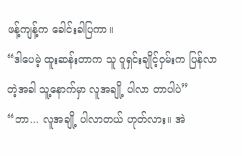ဖန့်ကျန့်က ခေါင်းခါပြကာ။
“ဒါပေမဲ့ ထူးဆန်းတာက သူ ဝူရှင်းချိုင့်ဝှမ်းက ပြန်လာတဲ့အခါ သူ့နောက်မှာ လူအချို့ ပါလာ တာပါပဲ”
“ဘာ... လူအချို့ ပါလာတယ် ဟုတ်လား။ အဲ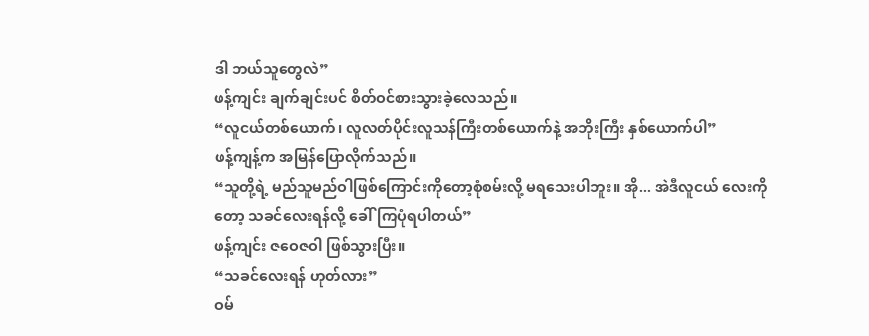ဒါ ဘယ်သူတွေလဲ”
ဖန့်ကျင်း ချက်ချင်းပင် စိတ်ဝင်စားသွားခဲ့လေသည်။
“လူငယ်တစ်ယောက်၊ လူလတ်ပိုင်းလူသန်ကြီးတစ်ယောက်နဲ့ အဘိုးကြီး နှစ်ယောက်ပါ”
ဖန့်ကျန့်က အမြန်ပြောလိုက်သည်။
“သူတို့ရဲ့ မည်သူမည်ဝါဖြစ်ကြောင်းကိုတော့စုံစမ်းလို့ မရသေးပါဘူး။ အို... အဲဒီလူငယ် လေးကိုတော့ သခင်လေးရန်လို့ ခေါ်ကြပုံရပါတယ်”
ဖန့်ကျင်း ဇဝေဇဝါ ဖြစ်သွားပြီး။
“သခင်လေးရန် ဟုတ်လား”
ဝမ်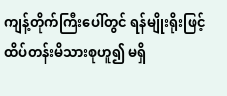ကျန့်တိုက်ကြီးပေါ်တွင် ရန်မျိုးရိုးဖြင့် ထိပ်တန်းမိသားစုဟူ၍ မရှိ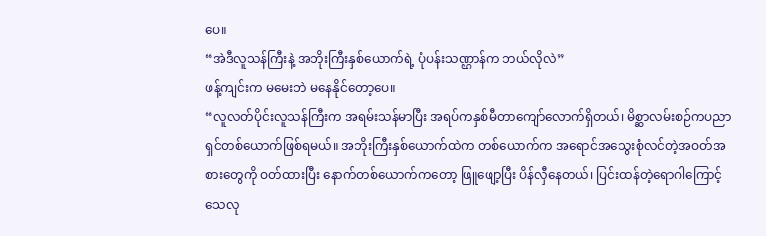ပေ။
“အဲဒီလူသန်ကြီးနဲ့ အဘိုးကြီးနှစ်ယောက်ရဲ့ ပုံပန်းသဏ္ဌာန်က ဘယ်လိုလဲ”
ဖန့်ကျင်းက မမေးဘဲ မနေနိုင်တော့ပေ။
“လူလတ်ပိုင်းလူသန်ကြီးက အရမ်းသန်မာပြီး အရပ်ကနှစ်မီတာကျော်လောက်ရှိတယ်၊ မိစ္ဆာလမ်းစဉ်ကပညာရှင်တစ်ယောက်ဖြစ်ရမယ်။ အဘိုးကြီးနှစ်ယောက်ထဲက တစ်ယောက်က အရောင်အသွေးစုံလင်တဲ့အဝတ်အစားတွေကို ဝတ်ထားပြီး နောက်တစ်ယောက်ကတော့ ဖြူဖျော့ပြီး ပိန်လှီနေတယ်၊ ပြင်းထန်တဲ့ရောဂါကြောင့် သေလု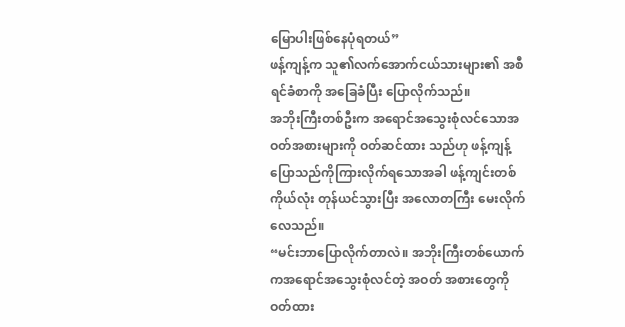မြောပါးဖြစ်နေပုံရတယ်”
ဖန့်ကျန့်က သူ၏လက်အောက်ငယ်သားများ၏ အစီရင်ခံစာကို အခြေခံပြီး ပြောလိုက်သည်။
အဘိုးကြီးတစ်ဦးက အရောင်အသွေးစုံလင်သောအဝတ်အစားများကို ဝတ်ဆင်ထား သည်ဟု ဖန့်ကျန့်ပြောသည်ကိုကြားလိုက်ရသောအခါ ဖန့်ကျင်းတစ်ကိုယ်လုံး တုန်ယင်သွားပြီး အလောတကြီး မေးလိုက်လေသည်။
“မင်းဘာပြောလိုက်တာလဲ။ အဘိုးကြီးတစ်ယောက်ကအရောင်အသွေးစုံလင်တဲ့ အဝတ် အစားတွေကို ဝတ်ထား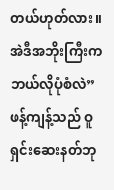တယ်ဟုတ်လား။ အဲဒီအဘိုးကြီးက ဘယ်လိုပုံစံလဲ”
ဖန့်ကျန့်သည် ဝူရှင်းဆေးနတ်ဘု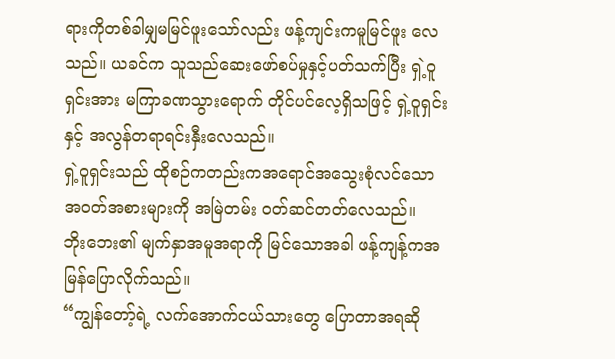ရားကိုတစ်ခါမျှမမြင်ဖူးသော်လည်း ဖန့်ကျင်းကမူမြင်ဖူး လေသည်။ ယခင်က သူသည်ဆေးဖော်စပ်မှုနှင့်ပတ်သက်ပြီး ရှဲ့ဝူရှင်းအား မကြာခဏသွားရောက် တိုင်ပင်လေ့ရှိသဖြင့် ရှဲ့ဝူရှင်းနှင့် အလွန်တရာရင်းနှီးလေသည်။
ရှဲ့ဝူရှင်းသည် ထိုစဉ်ကတည်းကအရောင်အသွေးစုံလင်သော အဝတ်အစားများကို အမြဲတမ်း ဝတ်ဆင်တတ်လေသည်။
ဘိုးဘေး၏ မျက်နှာအမူအရာကို မြင်သောအခါ ဖန့်ကျန့်ကအမြန်ပြောလိုက်သည်။
“ကျွန်တော့်ရဲ့ လက်အောက်ငယ်သားတွေ ပြောတာအရဆို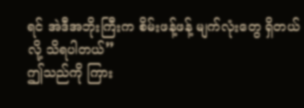ရင် အဲဒီအဘိုးကြီးက စိမ်းဖန့်ဖန့် မျက်လုံးတွေ ရှိတယ်လို့ သိရပါတယ်”
ဤသည်ကို ကြား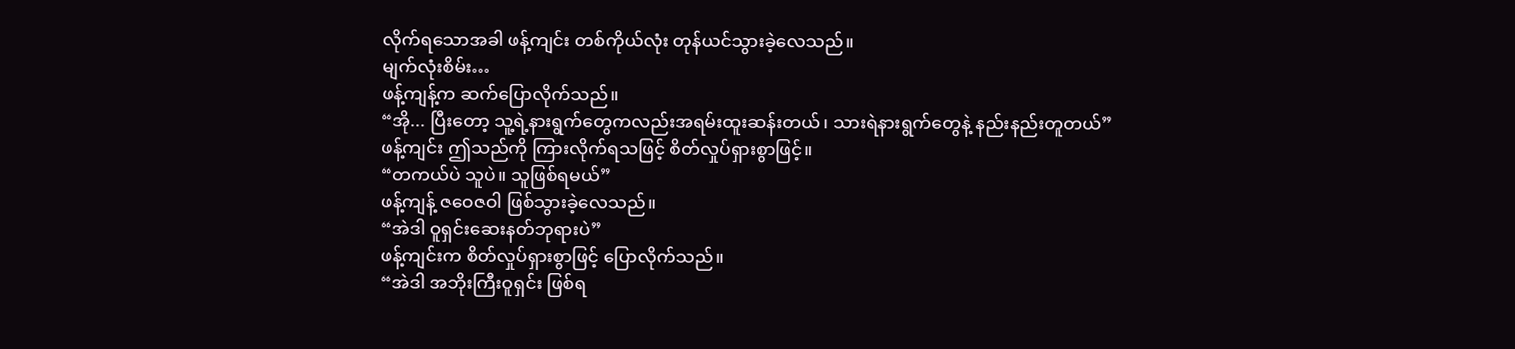လိုက်ရသောအခါ ဖန့်ကျင်း တစ်ကိုယ်လုံး တုန်ယင်သွားခဲ့လေသည်။
မျက်လုံးစိမ်း…
ဖန့်ကျန့်က ဆက်ပြောလိုက်သည်။
“အို... ပြီးတော့ သူ့ရဲ့နားရွက်တွေကလည်းအရမ်းထူးဆန်းတယ်၊ သားရဲနားရွက်တွေနဲ့ နည်းနည်းတူတယ်”
ဖန့်ကျင်း ဤသည်ကို ကြားလိုက်ရသဖြင့် စိတ်လှုပ်ရှားစွာဖြင့်။
“တကယ်ပဲ သူပဲ။ သူဖြစ်ရမယ်”
ဖန့်ကျန့် ဇဝေဇဝါ ဖြစ်သွားခဲ့လေသည်။
“အဲဒါ ဝူရှင်းဆေးနတ်ဘုရားပဲ”
ဖန့်ကျင်းက စိတ်လှုပ်ရှားစွာဖြင့် ပြောလိုက်သည်။
“အဲဒါ အဘိုးကြီးဝူရှင်း ဖြစ်ရ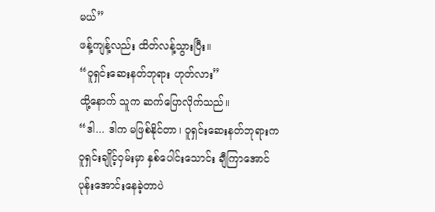မယ်”
ဖန့်ကျန့်လည်း ထိတ်လန့်သွားပြီး။
“ဝူရှင်းဆေးနတ်ဘုရား ဟုတ်လား”
ထို့နောက် သူက ဆက်ပြောလိုက်သည်။
“ဒါ... ဒါက မဖြစ်နိုင်တာ၊ ဝူရှင်းဆေးနတ်ဘုရားက ဝူရှင်းချိုင့်ဝှမ်းမှာ နှစ်ပေါင်းသောင်း ချီကြာအောင် ပုန်းအောင်းနေခဲ့တာပဲ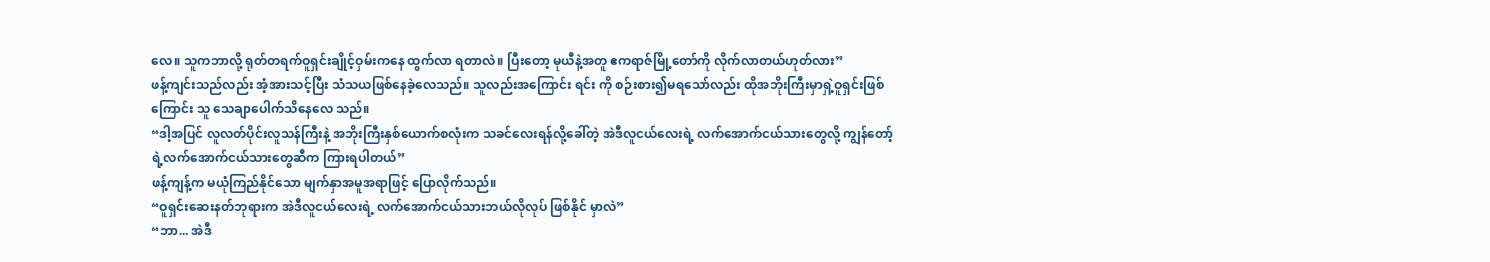လေ။ သူကဘာလို့ ရုတ်တရက်ဝူရှင်းချိုင့်ဝှမ်းကနေ ထွက်လာ ရတာလဲ။ ပြီးတော့ မုယီနဲ့အတူ ဧကရာဇ်မြို့တော်ကို လိုက်လာတယ်ဟုတ်လား”
ဖန့်ကျင်းသည်လည်း အံ့အားသင့်ပြီး သံသယဖြစ်နေခဲ့လေသည်။ သူလည်းအကြောင်း ရင်း ကို စဉ်းစား၍မရသော်လည်း ထိုအဘိုးကြီးမှာရှဲ့ဝူရှင်းဖြစ်ကြောင်း သူ သေချာပေါက်သိနေလေ သည်။
“ဒါ့အပြင် လူလတ်ပိုင်းလူသန်ကြီးနဲ့ အဘိုးကြီးနှစ်ယောက်စလုံးက သခင်လေးရန်လို့ခေါ်တဲ့ အဲဒီလူငယ်လေးရဲ့ လက်အောက်ငယ်သားတွေလို့ ကျွန်တော့်ရဲ့လက်အောက်ငယ်သားတွေဆီက ကြားရပါတယ်”
ဖန့်ကျန့်က မယုံကြည်နိုင်သော မျက်နှာအမူအရာဖြင့် ပြောလိုက်သည်။
“ဝူရှင်းဆေးနတ်ဘုရားက အဲဒီလူငယ်လေးရဲ့ လက်အောက်ငယ်သားဘယ်လိုလုပ် ဖြစ်နိုင် မှာလဲ”
“ဘာ... အဲဒီ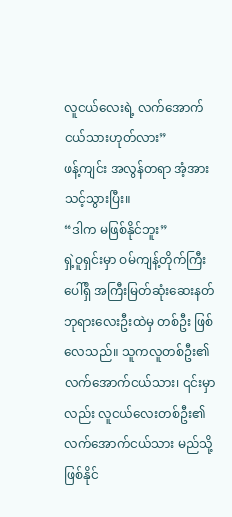လူငယ်လေးရဲ့ လက်အောက်ငယ်သားဟုတ်လား”
ဖန့်ကျင်း အလွန်တရာ အံ့အားသင့်သွားပြီး။
“ဒါက မဖြစ်နိုင်ဘူး”
ရှဲ့ဝူရှင်းမှာ ဝမ်ကျန့်တိုက်ကြီးပေါ်ရှိ အကြီးမြတ်ဆုံးဆေးနတ်ဘုရားလေးဦးထဲမှ တစ်ဦး ဖြစ်လေသည်။ သူကလူတစ်ဦး၏လက်အောက်ငယ်သား၊ ၎င်းမှာလည်း လူငယ်လေးတစ်ဦး၏ လက်အောက်ငယ်သား မည်သို့ဖြစ်နိုင်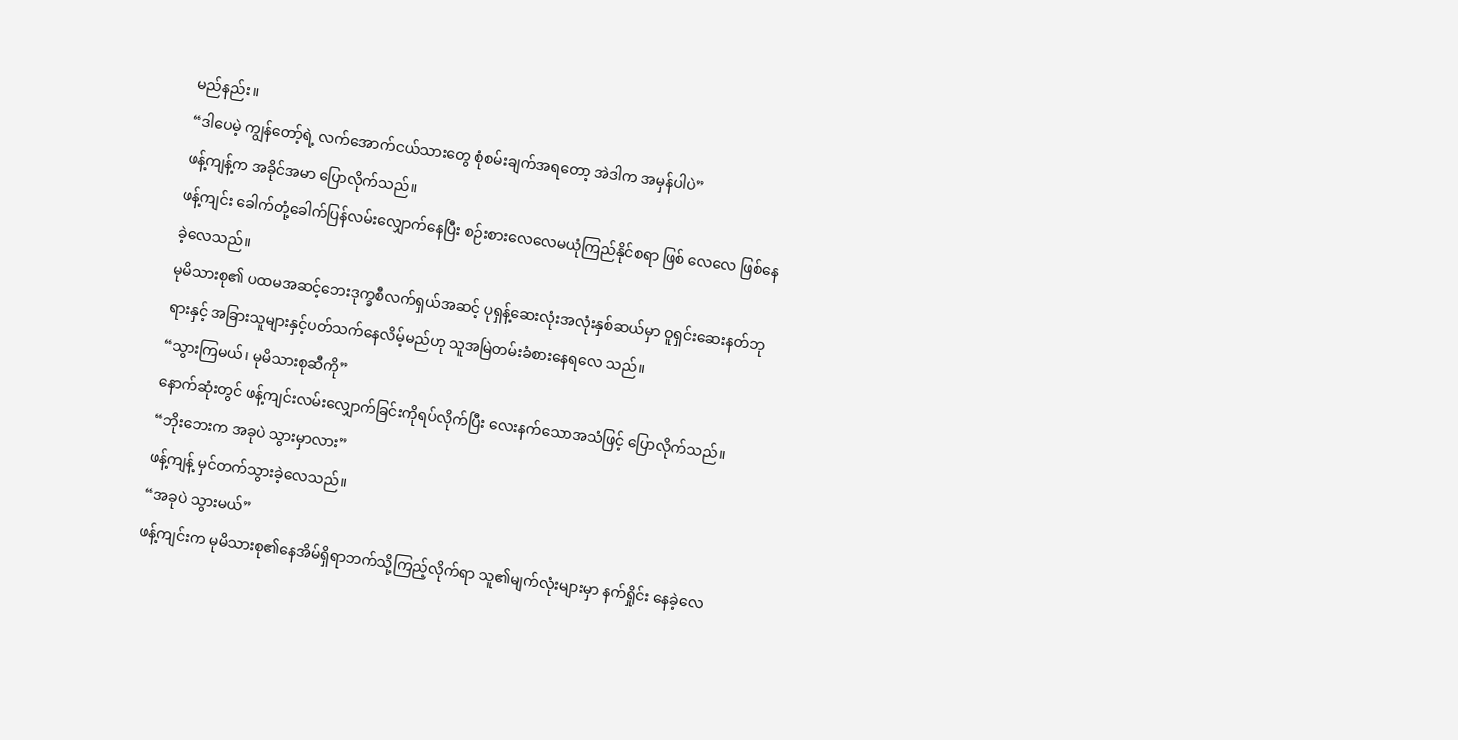မည်နည်း။
“ဒါပေမဲ့ ကျွန်တော့်ရဲ့ လက်အောက်ငယ်သားတွေ စုံစမ်းချက်အရတော့ အဲဒါက အမှန်ပါပဲ”
ဖန့်ကျန့်က အခိုင်အမာ ပြောလိုက်သည်။
ဖန့်ကျင်း ခေါက်တုံ့ခေါက်ပြန်လမ်းလျှောက်နေပြီး စဉ်းစားလေလေမယုံကြည်နိုင်စရာ ဖြစ် လေလေ ဖြစ်နေခဲ့လေသည်။
မုမိသားစု၏ ပထမအဆင့်ဘေးဒုက္ခစီလက်ရှယ်အဆင့် ပုရှန့်ဆေးလုံးအလုံးနှစ်ဆယ်မှာ ဝူရှင်းဆေးနတ်ဘုရားနှင့် အခြားသူများနှင့်ပတ်သက်နေလိမ့်မည်ဟု သူအမြဲတမ်းခံစားနေရလေ သည်။
“သွားကြမယ်၊ မုမိသားစုဆီကို”
နောက်ဆုံးတွင် ဖန့်ကျင်းလမ်းလျှောက်ခြင်းကိုရပ်လိုက်ပြီး လေးနက်သောအသံဖြင့် ပြောလိုက်သည်။
“ဘိုးဘေးက အခုပဲ သွားမှာလား”
ဖန့်ကျန့် မှင်တက်သွားခဲ့လေသည်။
“အခုပဲ သွားမယ်”
ဖန့်ကျင်းက မုမိသားစု၏နေအိမ်ရှိရာဘက်သို့ကြည့်လိုက်ရာ သူ၏မျက်လုံးများမှာ နက်ရှိုင်း နေခဲ့လေ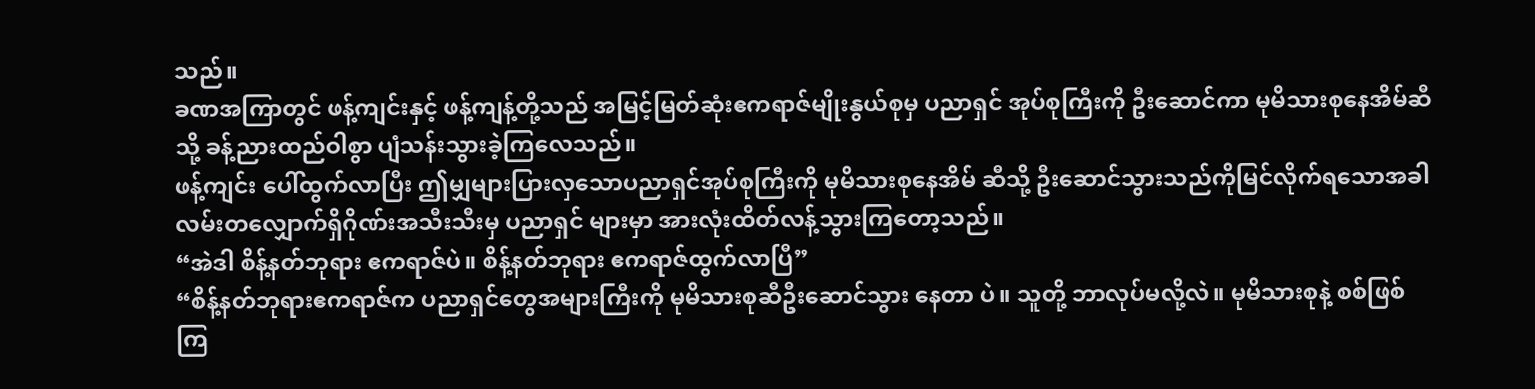သည်။
ခဏအကြာတွင် ဖန့်ကျင်းနှင့် ဖန့်ကျန့်တို့သည် အမြင့်မြတ်ဆုံးဧကရာဇ်မျိုးနွယ်စုမှ ပညာရှင် အုပ်စုကြီးကို ဦးဆောင်ကာ မုမိသားစုနေအိမ်ဆီသို့ ခန့်ညားထည်ဝါစွာ ပျံသန်းသွားခဲ့ကြလေသည်။
ဖန့်ကျင်း ပေါ်ထွက်လာပြီး ဤမျှများပြားလှသောပညာရှင်အုပ်စုကြီးကို မုမိသားစုနေအိမ် ဆီသို့ ဦးဆောင်သွားသည်ကိုမြင်လိုက်ရသောအခါ လမ်းတလျှောက်ရှိဂိုဏ်းအသီးသီးမှ ပညာရှင် များမှာ အားလုံးထိတ်လန့်သွားကြတော့သည်။
“အဲဒါ စိန့်နတ်ဘုရား ဧကရာဇ်ပဲ။ စိန့်နတ်ဘုရား ဧကရာဇ်ထွက်လာပြီ”
“စိန့်နတ်ဘုရားဧကရာဇ်က ပညာရှင်တွေအများကြီးကို မုမိသားစုဆီဦးဆောင်သွား နေတာ ပဲ။ သူတို့ ဘာလုပ်မလို့လဲ။ မုမိသားစုနဲ့ စစ်ဖြစ်ကြ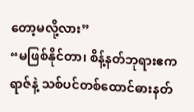တော့မလို့လား”
“မဖြစ်နိုင်တာ၊ စိန့်နတ်ဘုရားဧကရာဇ်နဲ့ သစ်ပင်တစ်ထောင်ဓားနတ်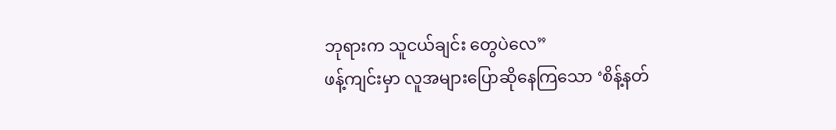ဘုရားက သူငယ်ချင်း တွေပဲလေ”
ဖန့်ကျင်းမှာ လူအများပြောဆိုနေကြသော ‘စိန့်နတ်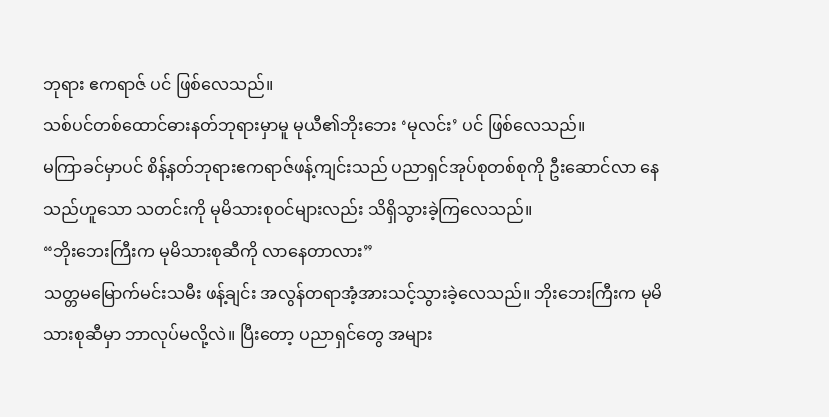ဘုရား ဧကရာဇ် ပင် ဖြစ်လေသည်။
သစ်ပင်တစ်ထောင်ဓားနတ်ဘုရားမှာမူ မုယီ၏ဘိုးဘေး ‘မုလင်း’ ပင် ဖြစ်လေသည်။
မကြာခင်မှာပင် စိန့်နတ်ဘုရားဧကရာဇ်ဖန့်ကျင်းသည် ပညာရှင်အုပ်စုတစ်စုကို ဦးဆောင်လာ နေသည်ဟူသော သတင်းကို မုမိသားစုဝင်များလည်း သိရှိသွားခဲ့ကြလေသည်။
“ဘိုးဘေးကြီးက မုမိသားစုဆီကို လာနေတာလား”
သတ္တမမြောက်မင်းသမီး ဖန့်ချင်း အလွန်တရာအံ့အားသင့်သွားခဲ့လေသည်။ ဘိုးဘေးကြီးက မုမိသားစုဆီမှာ ဘာလုပ်မလို့လဲ။ ပြီးတော့ ပညာရှင်တွေ အများ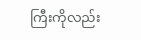ကြီးကိုလည်း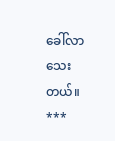ခေါ်လာသေးတယ်။
***